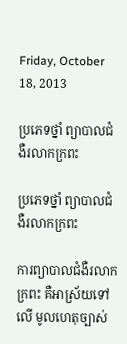Friday, October 18, 2013

ប្រភេទថ្នាំ ព្យាបាលជំងឺរលាកក្រពះ

ប្រភេទថ្នាំ ព្យាបាលជំងឺរលាកក្រពះ

ការព្យាបាលជំងឺរលាកក្រពះ គឺអាស្រ័យទៅលើ មូលហេតុច្បាស់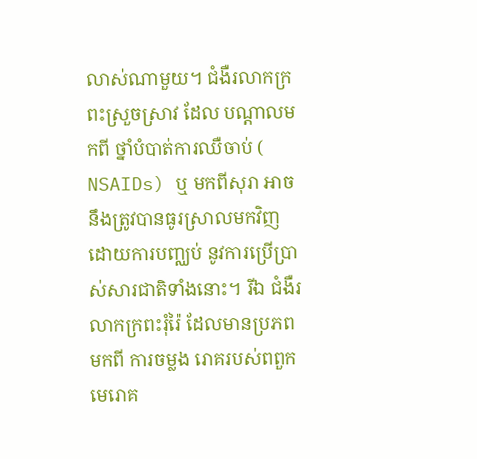លាស់ណាមួយ។ ជំងឺរលាកក្រពះស្រួចស្រាវ ដែល បណ្តាលមកពី ថ្នាំបំបាត់ការឈឺចាប់ ( NSAIDs) ឬ មកពីសុរា អាចនឹងត្រូវបានធូរស្រាលមកវិញ ដោយការបញ្ឈប់ នូវការប្រើប្រាស់សារជាតិទាំងនោះ។ រីឯ ជំងឺរលាកក្រពះរុំរ៉ៃ ដែលមានប្រភពមកពី ការចម្លង រោគរបស់ពពួកមេរោគ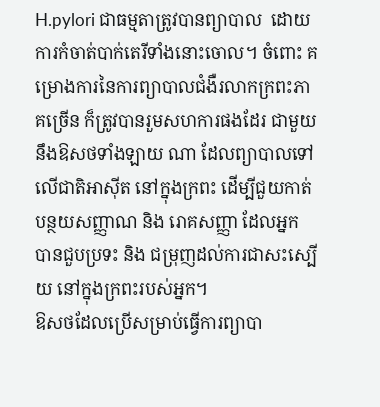H.pylori ជាធម្មតាត្រូវបានព្យាបាល  ដោយការកំចាត់បាក់តេរីទាំងនោះចោល។ ចំពោះ គម្រោងការនៃការព្យាបាលជំងឺរលាកក្រពះភាគច្រើន ក៏ត្រូវបានរួមសហការផងដែរ ជាមួយនឹងឱសថទាំងឡាយ ណា ដែលព្យាបាលទៅលើជាតិអាស៊ីត នៅក្នុងក្រពះ ដើម្បីជួយកាត់បន្ថយសញ្ញាណ និង រោគសញ្ញា ដែលអ្នក បានជួបប្រទះ និង ជម្រុញដល់ការជាសះស្បើយ នៅក្នុងក្រពះរបស់អ្នក។
ឱសថដែលប្រើសម្រាប់ធ្វើការព្យាបា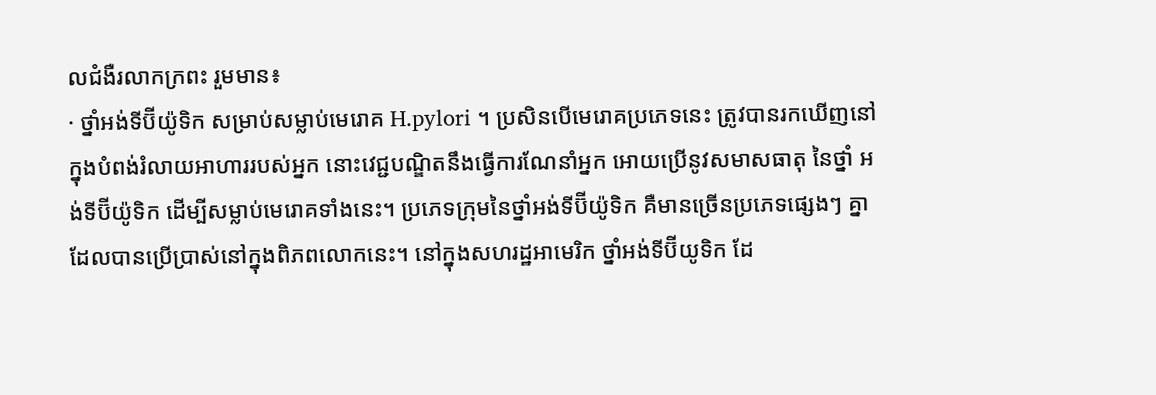លជំងឺរលាកក្រពះ រួមមាន៖
· ថ្នាំអង់ទីប៊ីយ៉ូទិក សម្រាប់សម្លាប់មេរោគ H.pylori ។ ប្រសិនបើមេរោគប្រភេទនេះ ត្រូវបានរកឃើញនៅ ក្នុងបំពង់រំលាយអាហាររបស់អ្នក នោះវេជ្ជបណ្ឌិតនឹងធ្វើការណែនាំអ្នក អោយប្រើនូវសមាសធាតុ នៃថ្នាំ អង់ទីប៊ីយ៉ូទិក ដើម្បីសម្លាប់មេរោគទាំងនេះ។ ប្រភេទក្រុមនៃថ្នាំអង់ទីប៊ីយ៉ូទិក គឺមានច្រើនប្រភេទផ្សេងៗ គ្នា ដែលបានប្រើប្រាស់នៅក្នុងពិភពលោកនេះ។ នៅក្នុងសហរដ្ឋអាមេរិក ថ្នាំអង់ទីប៊ីយូទិក ដែ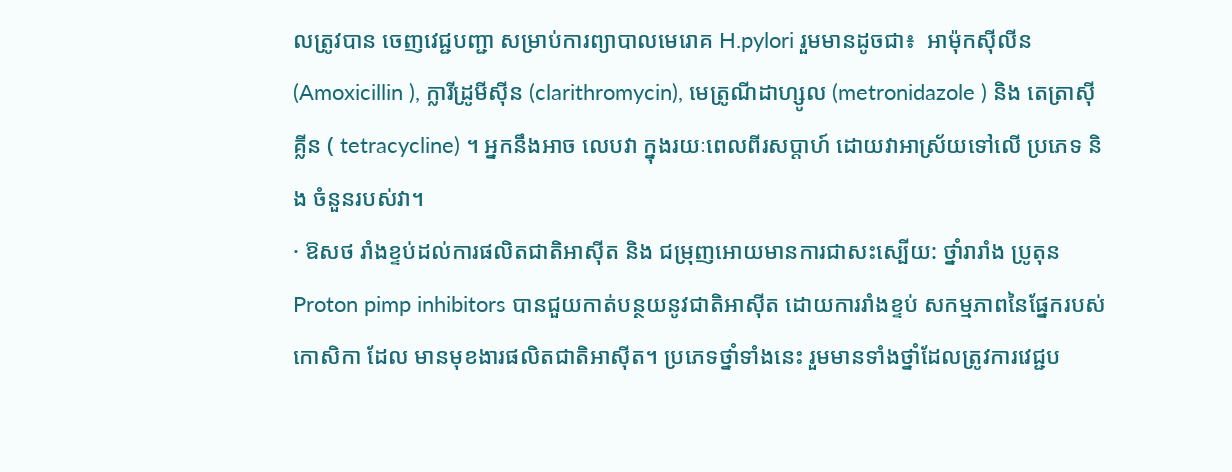លត្រូវបាន ចេញវេជ្ជបញ្ជា សម្រាប់ការព្យាបាលមេរោគ H.pylori រួមមានដូចជា៖  អាម៉ុកស៊ីលីន (Amoxicillin ), ក្លារីដ្រូមីស៊ីន (clarithromycin), មេត្រូណីដាហ្សូល (metronidazole ) និង តេត្រាស៊ីគ្លីន ( tetracycline) ។ អ្នកនឹងអាច លេបវា ក្នុងរយៈពេលពីរសប្តាហ៍ ដោយវាអាស្រ័យទៅលើ ប្រភេទ និង ចំនួនរបស់វា។
· ឱសថ រាំងខ្ទប់ដល់ការផលិតជាតិអាស៊ីត និង ជម្រុញអោយមានការជាសះស្បើយ: ថ្នាំរារាំង ប្រូតុន Proton pimp inhibitors បានជួយកាត់បន្ថយនូវជាតិអាស៊ីត ដោយការរាំងខ្ទប់ សកម្មភាពនៃផ្នែករបស់កោសិកា ដែល មានមុខងារផលិតជាតិអាស៊ីត។ ប្រភេទថ្នាំទាំងនេះ រួមមានទាំងថ្នាំដែលត្រូវការវេជ្ជប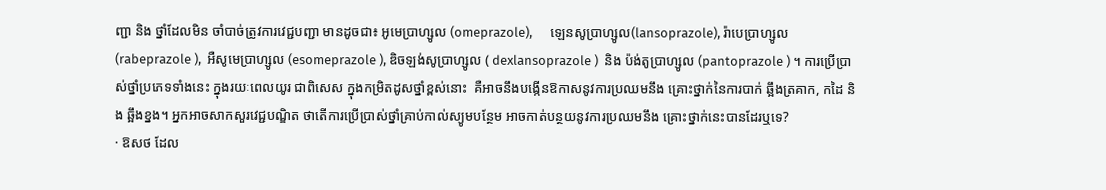ញ្ជា និង ថ្នាំដែលមិន ចាំបាច់ត្រូវការវេជ្ជបញ្ជា មានដូចជា៖ អូមេប្រាហ្សូល (omeprazole),      ឡេនសូប្រាហ្សូល(lansoprazole), រ៉ាបេប្រាហ្សូល (rabeprazole ),  អឺសូមេប្រាហ្សូល (esomeprazole ), ឌិចឡង់សូប្រាហ្សូល ( dexlansoprazole )  និង ប៉ង់តូប្រាហ្សូល (pantoprazole ) ។ ការប្រើប្រាស់ថ្នាំប្រភេទទាំងនេះ ក្នុងរយៈពេលយូរ ជាពិសេស ក្នុងកម្រិតដូសថ្នាំខ្ពស់នោះ  គឺអាចនឹងបង្កើនឱកាសនូវការប្រឈមនឹង គ្រោះថ្នាក់នៃការបាក់ ឆ្អឹងត្រគាក, កដៃ និង ឆ្អឹងខ្នង។ អ្នកអាចសាកសួរវេជ្ជបណ្ឌិត ថាតើការប្រើប្រាស់ថ្នាំគ្រាប់កាល់ស្យូមបន្ថែម អាចកាត់បន្ថយនូវការប្រឈមនឹង គ្រោះថ្នាក់នេះបានដែរឬទេ?
· ឱសថ ដែល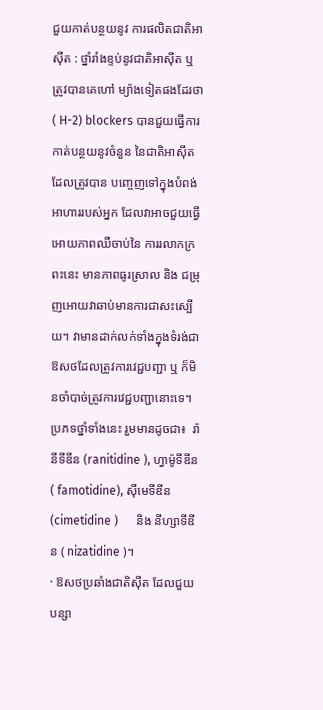ជួយកាត់បន្ថយនូវ ការផលិតជាតិអាស៊ីត : ថ្នាំរាំងខ្ទប់នូវជាតិអាស៊ីត ឬ ត្រូវបានគេហៅ ម្យ៉ាងទៀតផងដែរថា ( H-2) blockers បានជួយធ្វើការកាត់បន្ថយនូវចំនួន នៃជាតិអាស៊ីត ដែលត្រូវបាន បញ្ចេញទៅក្នុងបំពង់អាហាររបស់អ្នក ដែលវាអាចជួយធ្វើអោយភាពឈឺចាប់នៃ ការរលាកក្រពះនេះ មានភាពធូរស្រាល និង ជម្រុញអោយវាឆាប់មានការជាសះស្បើយ។ វាមានដាក់លក់ទាំងក្នុងទំរង់ជា ឱសថដែលត្រូវការវេជ្ជបញ្ជា ឬ ក៏មិនចាំបាច់ត្រូវការវេជ្ជបញ្ជានោះទេ។ ប្រភទថ្នាំទាំងនេះ រួមមានដូចជា៖  រ៉ានីទីឌីន (ranitidine ), ហ្វាម៉ូទីឌីន ( famotidine), ស៊ីមេទីឌីន (cimetidine )      និង នីហ្សាទីឌីន ( nizatidine )។
· ឱសថប្រឆាំងជាតិស៊ីត ដែលជួយបន្សា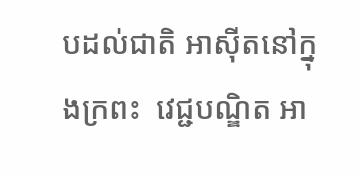បដល់ជាតិ អាស៊ីតនៅក្នុងក្រពះ  វេជ្ជបណ្ឌិត អា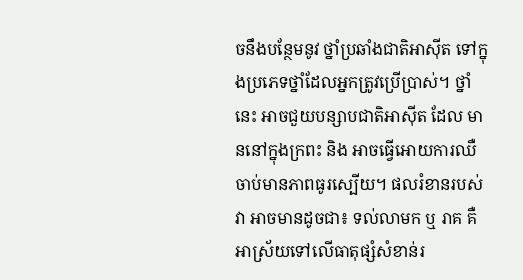ចនឹងបន្ថែមនូវ ថ្នាំប្រឆាំងជាតិអាស៊ីត ទៅក្នុងប្រភេទថ្នាំដែលអ្នកត្រូវប្រើប្រាស់។ ថ្នាំនេះ អាចជួយបន្សាបជាតិអាស៊ីត ដែល មាននៅក្នុងក្រពះ និង អាចធ្វើអោយការឈឺចាប់មានភាពធូរស្បើយ។ ផលរំខានរបស់វា អាចមានដូចជា៖ ទល់លាមក ឬ រាគ គឺអាស្រ័យទៅលើធាតុផ្សំសំខាន់រ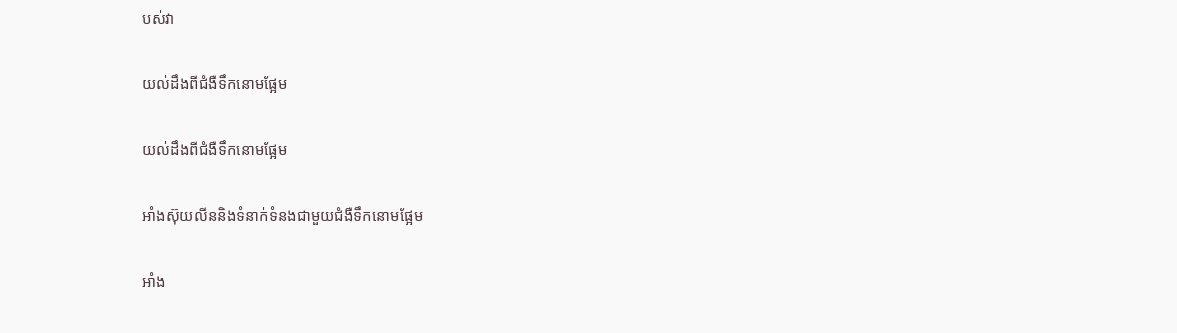បស់វា

យល់ដឹងពីជំងឺទឹកនោមផ្អែម

យល់ដឹងពីជំងឺទឹកនោមផ្អែម

អាំងស៊ុយលីននិងទំនាក់ទំនងជាមួយជំងឺទឹកនោមផ្អែម

អាំង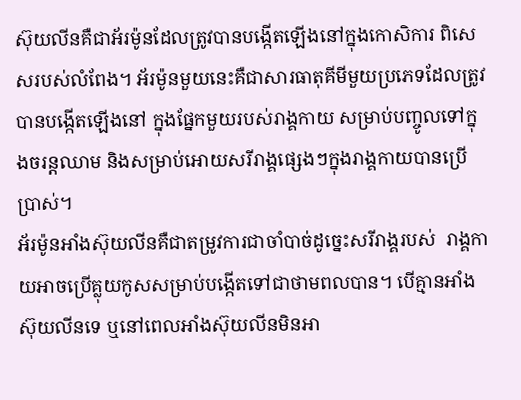ស៊ុយលីនគឺជាអ័រម៉ូនដែលត្រូវបានបង្កើតឡើងនៅក្នុងកោសិការ ពិសេសរបស់លំពែង។ អ័រម៉ូនមួយនេះគឺជាសារធាតុគីមីមួយប្រភេទដែលត្រូវបានបង្កើតឡើងនៅ ក្នុងផ្នែកមួយរបស់រាង្គកាយ សម្រាប់បញ្ចូលទៅក្នុងចរន្តឈាម និងសម្រាប់អោយសរីរាង្គផ្សេងៗក្នុងរាង្គកាយបានប្រើប្រាស់។
អ័រម៉ូនអាំងស៊ុយលីនគឺជាតម្រូវការជាចាំបាច់ដូច្នេះសរីរាង្គរបស់  រាង្គកាយអាចប្រើគ្លុយកូសសម្រាប់បង្កើតទៅជាថាមពលបាន។ បើគ្មានអាំងស៊ុយលីនទេ ឬនៅពេលអាំងស៊ុយលីនមិនអា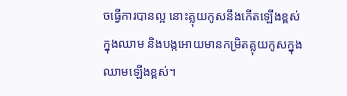ចធ្វើការបានល្អ នោះគ្លុយកូសនឹងកើតឡើងខ្ពស់ក្នុងឈាម និងបង្កអោយមានកម្រិតគ្លុយកូសក្នុងឈាមឡើងខ្ពស់។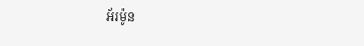អ័រម៉ូន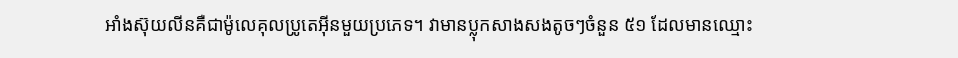អាំងស៊ុយលីនគឺជាម៉ូលេគុលប្រូតេអ៊ីនមួយប្រភេទ។ វាមានប្លុកសាងសងតូចៗចំនួន ៥១ ដែលមានឈ្មោះ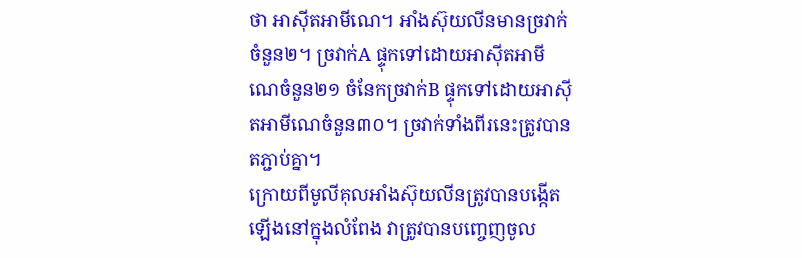ថា អាស៊ីតអាមីណេ។ អាំងស៊ុយលីនមានច្រវាក់ចំនួន២។ ច្រវាក់A ផ្ទុកទៅដោយអាស៊ីតអាមីណេចំនួន២១ ចំនែកច្រវាក់B ផ្ទុកទៅដោយអាស៊ីតអាមីណេចំនួន៣០។ ច្រវាក់ទាំងពីរនេះត្រូវបានតភ្ជាប់គ្នា។
ក្រោយពីមូលីគុលអាំងស៊ុយលីនត្រូវបានបង្កើតឡើងនៅក្នុងលំពែង វាត្រូវបានបញ្ចេញចូល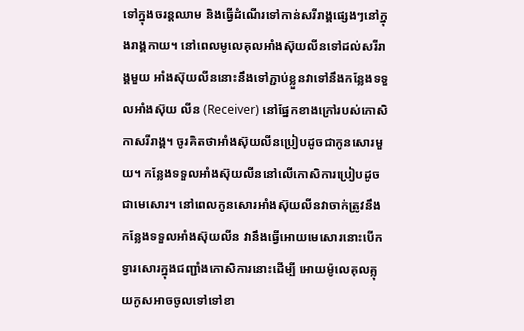ទៅក្នុងចរន្តឈាម និងធ្វើដំណើរទៅកាន់សរីរាង្គផ្សេងៗនៅក្នុងរាង្គកាយ។ នៅពេលមូលេគុលអាំងស៊ុយលីនទៅដល់សរីរាង្គមួយ អាំងស៊ុយលីននោះនឹងទៅភ្ជាប់ខ្លួនវាទៅនឹងកន្លែងទទួលអាំងស៊ុយ លីន (Receiver) នៅផ្នែកខាងក្រៅរបស់កោសិកាសរីរាង្គ។ ចូរគិតថាអាំងស៊ុយលីនប្រៀបដូចជាកូនសោរមួយ។ កន្លែងទទួលអាំងស៊ុយលីននៅលើកោសិការប្រៀបដូចជាមេសោរ។ នៅពេលកូនសោរអាំងស៊ុយលីនវាចាក់ត្រូវនឹងកន្លែងទទួលអាំងស៊ុយលីន វានឹងធ្វើអោយមេសោរនោះបើកទ្វារសោរក្នុងជញ្ជាំងកោសិការនោះដើម្បី អោយម៉ូលេគុលគ្លុយកូសអាចចូលទៅទៅខា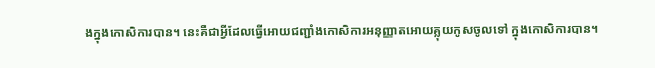ងក្នុងកោសិការបាន។ នេះគឺជាអ្វីដែលធ្វើអោយជញ្ជាំងកោសិការអនុញ្ញាតអោយគ្លុយកូសចូលទៅ ក្នុងកោសិការបាន។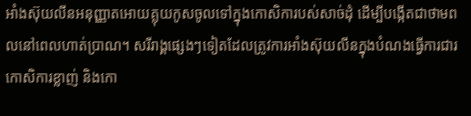អាំងស៊ុយលីនអនុញ្ញាតអោយគ្លុយកូសចូលទៅក្នុងកោសិការបស់សាច់ដុំ ដើម្បីបង្កើតជាថាមពលនៅពេលហាត់ប្រាណ។ សរីរាង្គផ្សេងៗទៀតដែលត្រូវការអាំងស៊ុយលីនក្នុងបំណងធ្វើការជារ កោសិការខ្លាញ់ និងកោ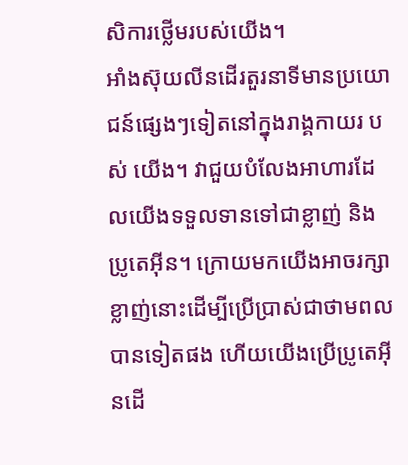សិការថ្លើមរបស់យើង។
អាំងស៊ុយលីនដើរតួរនាទីមានប្រយោជន៍ផ្សេងៗទៀតនៅក្នុងរាង្គកាយរ បស់ យើង។ វាជួយបំលែងអាហារដែលយើងទទួលទានទៅជាខ្លាញ់ និងប្រូតេអ៊ីន។ ក្រោយមកយើងអាចរក្សាខ្លាញ់នោះដើម្បីប្រើប្រាស់ជាថាមពលបានទៀតផង ហើយយើងប្រើប្រូតេអ៊ីនដើ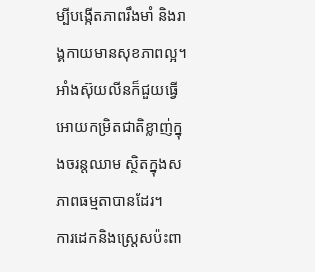ម្បីបង្កើតភាពរឹងមាំ និងរាង្គកាយមានសុខភាពល្អ។ អាំងស៊ុយលីនក៏ជួយធ្វើអោយកម្រិតជាតិខ្លាញ់ក្នុងចរន្តឈាម ស្ថិតក្នុងសភាពធម្មតាបានដែរ។
ការដេកនិងស្ត្រេសប៉ះពា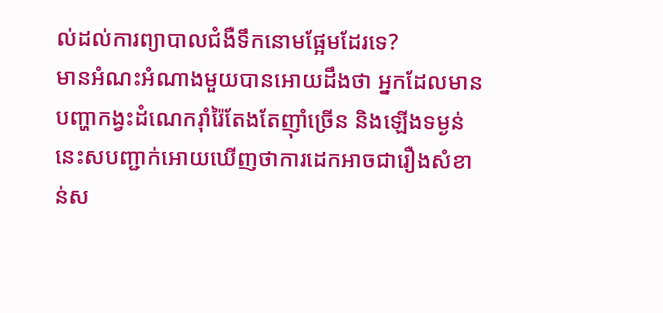ល់ដល់ការព្យាបាលជំងឺទឹកនោមផ្អែមដែរទេ?
មានអំណះអំណាងមួយបានអោយដឹងថា អ្នកដែលមានបញ្ហាកង្វះដំណេករ៉ាំរ៉ៃតែងតែញ៉ាំច្រើន និងឡើងទម្ងន់ នេះសបញ្ជាក់អោយឃើញថាការដេកអាចជារឿងសំខាន់ស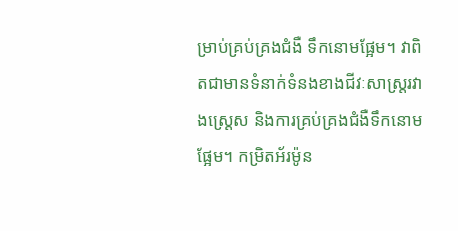ម្រាប់គ្រប់គ្រងជំងឺ ទឹកនោមផ្អែម។ វាពិតជាមានទំនាក់ទំនងខាងជីវៈសាស្ត្ររវាងស្ត្រេស និងការគ្រប់គ្រងជំងឺទឹកនោមផ្អែម។ កម្រិតអ័រម៉ូន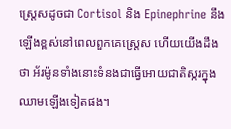ស្ត្រេសដូចជា Cortisol និង Epinephrine នឹងឡើងខ្ពស់នៅពេលពួកគេស្ត្រេស ហើយយើងដឹងថា អ័រម៉ូនទាំងនោះទំនងជាធ្វើអោយជាតិស្ករក្នុងឈាមឡើងទៀតផង។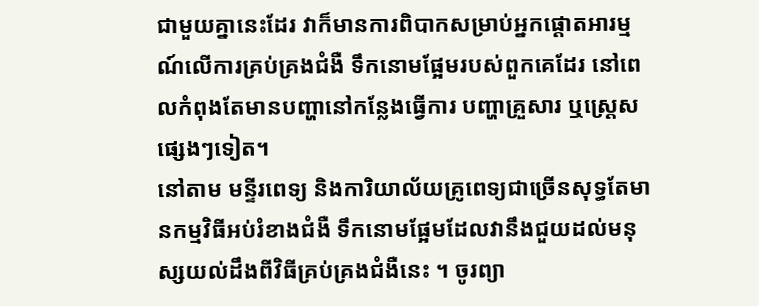ជាមួយគ្នានេះដែរ វាក៏មានការពិបាកសម្រាប់អ្នកផ្តោតអារម្មណ៍លើការគ្រប់គ្រងជំងឺ ទឹកនោមផ្អែមរបស់ពួកគេដែរ នៅពេលកំពុងតែមានបញ្ហានៅកន្លែងធ្វើការ បញ្ហាគ្រួសារ ឬស្ត្រេសផ្សេងៗទៀត។
នៅតាម មន្ទីរពេទ្យ និងការិយាល័យគ្រូពេទ្យជាច្រើនសុទ្ធតែមានកម្មវិធីអប់រំខាងជំងឺ ទឹកនោមផ្អែមដែលវានឹងជួយដល់មនុស្សយល់ដឹងពីវិធីគ្រប់គ្រងជំងឺនេះ ។ ចូរព្យា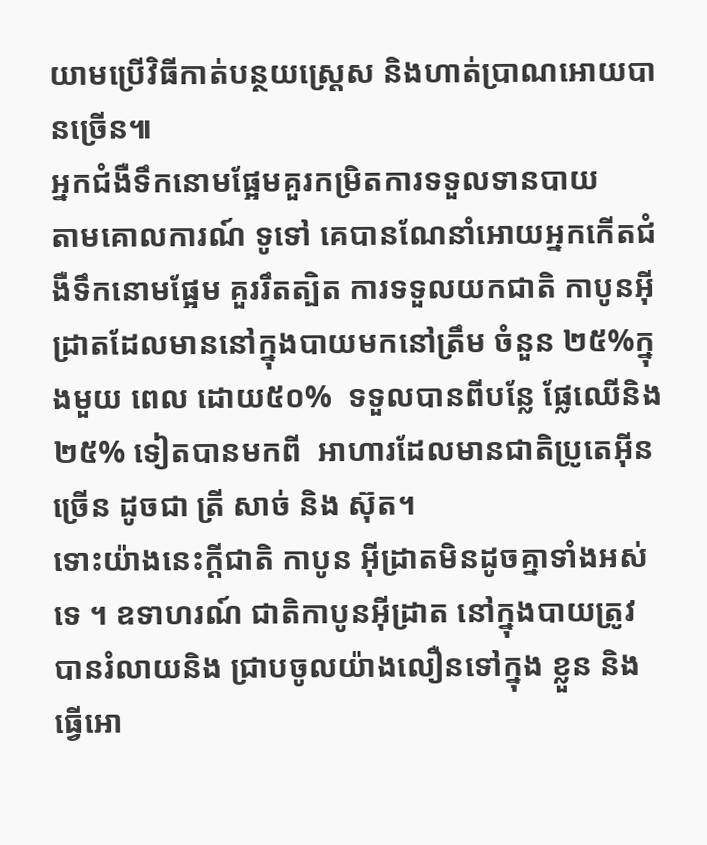យាមប្រើវិធីកាត់បន្ថយស្ត្រេស និងហាត់ប្រាណអោយបានច្រើន៕
អ្នកជំងឺទឹកនោមផ្អែមគួរកម្រិតការទទួលទានបាយ
តាមគោលការណ៍ ទូទៅ គេបានណែនាំអោយអ្នកកើតជំងឺទឹកនោមផ្អែម គួររឹតត្បិត ការទទួលយកជាតិ កាបូនអ៊ីដ្រាតដែលមាននៅក្នុងបាយមកនៅត្រឹម ចំនួន ២៥%ក្នុងមួយ ពេល ដោយ៥០%  ទទួលបានពីបន្លែ ផ្លែឈើនិង ២៥% ទៀតបានមកពី  អាហារដែលមានជាតិប្រូតេអ៊ីនច្រើន ដូចជា ត្រី សាច់ និង ស៊ុត។
ទោះយ៉ាងនេះក្ដីជាតិ កាបូន អ៊ីដ្រាតមិនដូចគ្នាទាំងអស់ទេ ។ ឧទាហរណ៍ ជាតិកាបូនអ៊ីដ្រាត នៅក្នុងបាយត្រូវបានរំលាយនិង ជ្រាបចូលយ៉ាងលឿនទៅក្នុង ខ្លួន និងធ្វើអោ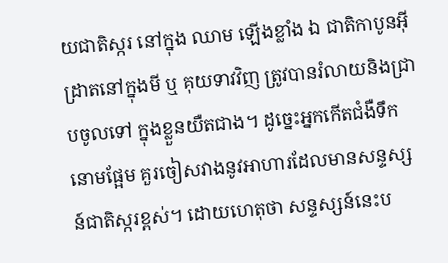យជាតិស្ករ នៅក្នុង ឈាម ឡើងខ្លាំង ឯ ជាតិកាបូនអ៊ីដ្រាតនៅក្នុងមី ឬ គុយទាវវិញ ត្រូវបានរំលាយនិងជ្រាបចូលទៅ ក្នុងខ្លួនយឺតជាង។ ដូច្នេះអ្នកកើតជំងឺទឹកនោមផ្អែម គួរចៀសវាងនូវអាហារដែលមានសន្ទស្សន៍ជាតិស្ករខ្ពស់។ ដោយហេតុថា សន្ទស្សន៍នេះប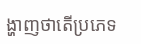ង្ហាញថាតើប្រភេទ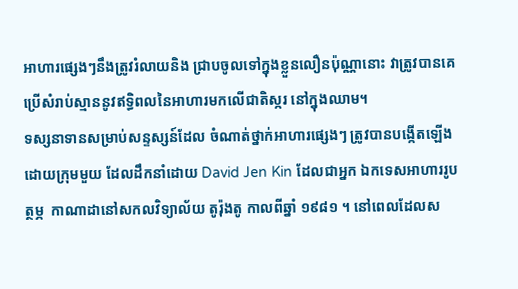អាហារផ្សេងៗនឹងត្រូវរំលាយនិង ជ្រាបចូលទៅក្នុងខ្លួនលឿនប៉ុណ្ណានោះ វាត្រូវបានគេប្រើសំរាប់ស្មាននូវឥទ្ធិពលនៃអាហារមកលើជាតិស្ករ នៅក្នុងឈាម។
ទស្សនាទានសម្រាប់សន្ទស្សន៍ដែល ចំណាត់ថ្នាក់អាហារផ្សេងៗ ត្រូវបានបង្កើតឡើងដោយក្រុមមួយ ដែលដឹកនាំដោយ David Jen Kin ដែលជាអ្នក ឯកទេសអាហាររូបត្ថម្ភ  កាណាដានៅសកលវិទ្យាល័យ តូរ៉ុងតូ កាលពីឆ្នាំ ១៩៨១ ។ នៅពេលដែលស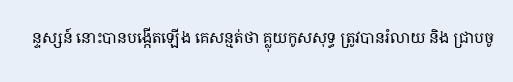ន្ទស្សន៍ នោះបានបង្កើតឡើង គេសន្មត់ថា គ្លុយកូសសុទ្ធ ត្រូវបានរំលាយ និង ជ្រាបចូ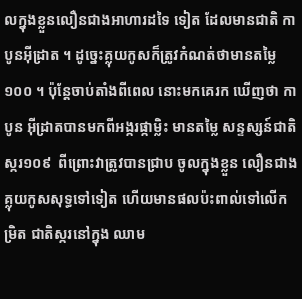លក្នុងខ្លួនលឿនជាងអាហារដទៃ ទៀត ដែលមានជាតិ កាបូនអ៊ីដ្រាត ។ ដូច្នេះគ្លុយកូសក៏ត្រូវកំណត់ថាមានតម្លៃ ១០០ ។ ប៉ុន្ដែចាប់តាំងពីពេល នោះមកគេរក ឃើញថា កាបូន អ៊ីដ្រាតបានមកពីអង្ករផ្កាម្លិះ មានតម្លៃ សន្ទស្សន៍ជាតិស្ករ១០៩  ពីព្រោះវាត្រូវបានជ្រាប ចូលក្នុងខ្លួន លឿនជាងគ្លុយកូសសុទ្ធទៅទៀត ហើយមានផលប៉ះពាល់ទៅលើកម្រិត ជាតិស្ករនៅក្នុង ឈាម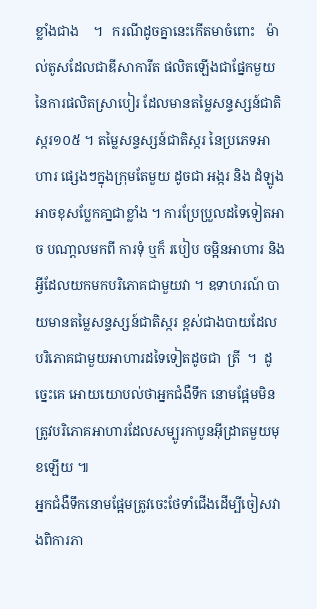ខ្លាំងជាង    ។   ករណីដូចគ្នានេះកើតមាចំពោះ   ម៉ាល់តូសដែលជាឌីសាការីត ផលិតឡើងជាផ្នែកមួយ នៃការផលិតស្រាបៀរ ដែលមានតម្លៃសន្ទស្សន៍ជាតិស្ករ១០៥ ។ តម្លៃសន្ទស្សន៍ជាតិស្ករ នៃប្រភេទអាហារ ផ្សេងៗក្នុងក្រុមតែមួយ ដូចជា អង្ករ និង ដំឡូង អាចខុសប្លែកគា្នជាខ្លាំង ។ ការប្រែប្រួលដទៃទៀតអាច បណា្ដលមកពី ការទុំ ឬក៏ របៀប ចម្អិនអាហារ និង អ្វីដែលយកមកបរិភោគជាមួយវា ។ ឧទាហរណ៍ បាយមានតម្លៃសន្ទស្សន៍ជាតិស្ករ ខ្ពស់ជាងបាយដែលបរិភោគជាមួយអាហារដទៃទៀតដូចជា  ត្រី  ។  ដូច្នេះគេ អោយយោបល់ថាអ្នកជំងឺទឹក នោមផ្អែមមិនត្រូវបរិភោគអាហារដែលសម្បូរកាបូនអ៊ីដ្រាតមួយមុខឡើយ ៕
អ្នកជំងឺទឹកនោមផ្អែមត្រូវចេះថែទាំជើងដើម្បីចៀសវាងពិការភា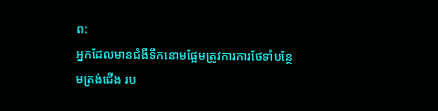ព:
អ្នកដែលមានជំងឺទឹកនោមផ្អែមត្រូវការការថែទាំបន្ថែមត្រង់ជើង រប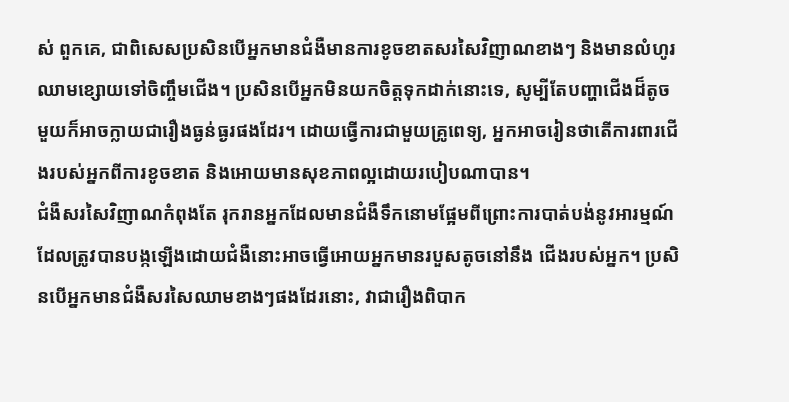ស់ ពួកគេ, ជាពិសេសប្រសិនបើអ្នកមានជំងឺមានការខូចខាតសរសៃវិញាណខាងៗ និងមានលំហូរឈាមខ្សោយទៅចិញ្ចឹមជើង។ ប្រសិនបើអ្នកមិនយកចិត្តទុកដាក់នោះទេ, សូម្បីតែបញ្ហាជើងដ៏តូចមួយក៏អាចក្លាយជារឿងធ្ងន់ធ្ងរផងដែរ។ ដោយធ្វើការជាមួយគ្រូពេទ្យ, អ្នកអាចរៀនថាតើការពារជើងរបស់អ្នកពីការខូចខាត និងអោយមានសុខភាពល្អដោយរបៀបណាបាន។
ជំងឺសរសៃវិញាណកំពុងតែ រុករានអ្នកដែលមានជំងឺទឹកនោមផ្អែមពីព្រោះការបាត់បង់នូវអារម្មណ៍ ដែលត្រូវបានបង្កឡើងដោយជំងឺនោះអាចធ្វើអោយអ្នកមានរបួសតូចនៅនឹង ជើងរបស់អ្នក។ ប្រសិនបើអ្នកមានជំងឺសរសៃឈាមខាងៗផងដែរនោះ, វាជារឿងពិបាក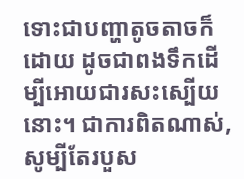ទោះជាបញ្ហាតូចតាចក៏ដោយ ដូចជាពងទឹកដើម្បីអោយជារសះស្បើយនោះ។ ជាការពិតណាស់, សូម្បីតែរបួស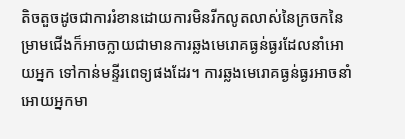តិចតួចដូចជាការរំខានដោយការមិនរីកលូតលាស់នៃក្រចកនៃ ម្រាមជើងក៏អាចក្លាយជាមានការឆ្លងមេរោគធ្ងន់ធ្ងរដែលនាំអោយអ្នក ទៅកាន់មន្ទីរពេទ្យផងដែរ។ ការឆ្លងមេរោគធ្ងន់ធ្ងរអាចនាំអោយអ្នកមា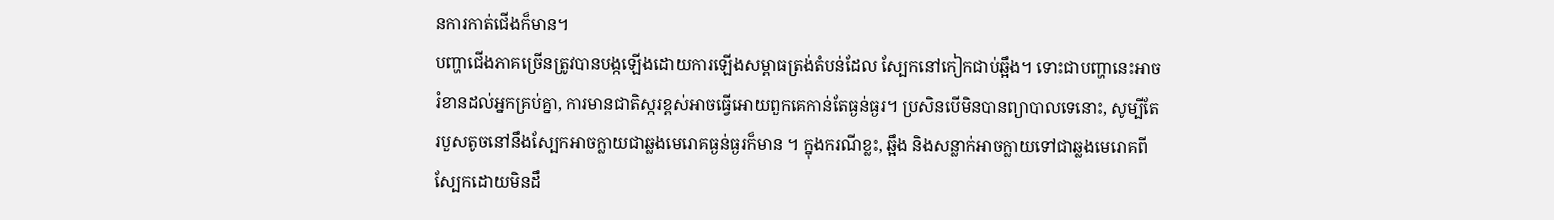នការកាត់ជើងក៏មាន។
បញ្ហាជើងភាគច្រើនត្រូវបានបង្កឡើងដោយការឡើងសម្ពាធត្រង់តំបន់ដែល ស្បែកនៅកៀកជាប់ឆ្អឹង។ ទោះជាបញ្ហានេះអាចរំខានដល់អ្នកគ្រប់គ្នា, ការមានជាតិស្ករខ្ពស់អាចធ្វើអោយពួកគេកាន់តែធ្ងន់ធ្ងរ។ ប្រសិនបើមិនបានព្យាបាលទេនោះ, សូម្បីតែរបួសតូចនៅនឹងស្បែកអាចក្លាយជាឆ្លងមេរោគធ្ងន់ធ្ងរក៏មាន ។ ក្នុងករណីខ្លះ, ឆ្អឹង និងសន្លាក់អាចក្លាយទៅជាឆ្លងមេរោគពីស្បែកដោយមិនដឹ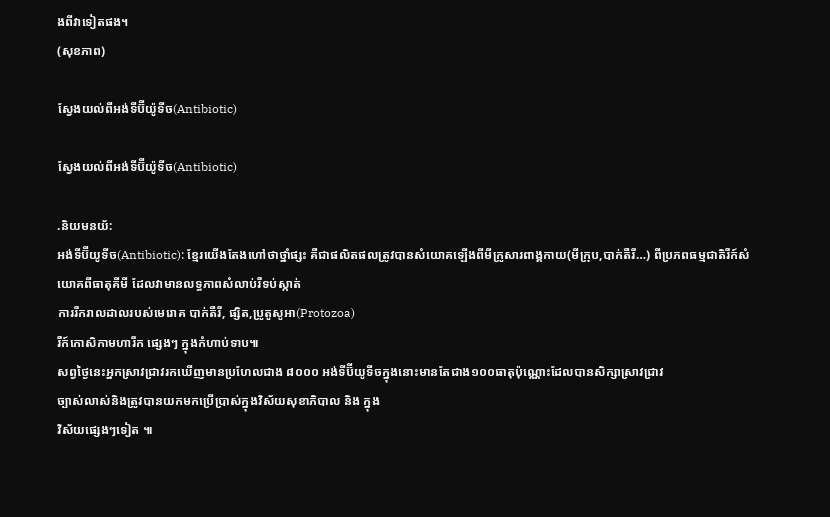ងពីវាទៀតផង។
(សុខភាព)

ស្វែងយល់ពីអង់ទីប៊ីយ៉ូទីច(Antibiotic)

ស្វែងយល់ពីអង់ទីប៊ីយ៉ូទីច(Antibiotic)

.និយមនយ័:
អង់ទីប៊ីយូទីច(Antibiotic): ខ្មែរយើងតែងហៅថាថ្នាំផ្សះ គឺជាផលិតផលត្រូវបានសំយោគឡើងពីមីក្រូសារពាង្គកាយ(មីក្រុប,បាក់តឺរី…) ពីប្រភពធម្មជាតិរឺក៍សំយោគពីធាតុគីមី ដែលវាមានលទ្ធភាពសំលាប់រឺទប់ស្កាត់
ការរីករាលដាលរបស់មេរោគ បាក់តឺរី, ផ្សិត,ប្រូតូសូអា(Protozoa)
រឺក៍កោសិកាមហារីក ផ្សេងៗ ក្នុងកំហាប់ទាប៕
សព្វថ្ងៃនេះអ្នកស្រាវជ្រាវរកឃើញមានប្រហែលជាង ៨០០០ អង់ទីប៊ីយូទីចក្នុងនោះមានតែជាង១០០ធាតុប៉ុណ្ណោះដែលបានសិក្សាស្រាវជ្រាវ
ច្បាស់លាស់និងត្រូវបានយកមកប្រើប្រាស់ក្នុងវិស័យសុខាភិបាល និង ក្នុង
វិស័យផ្សេងៗទៀត ៕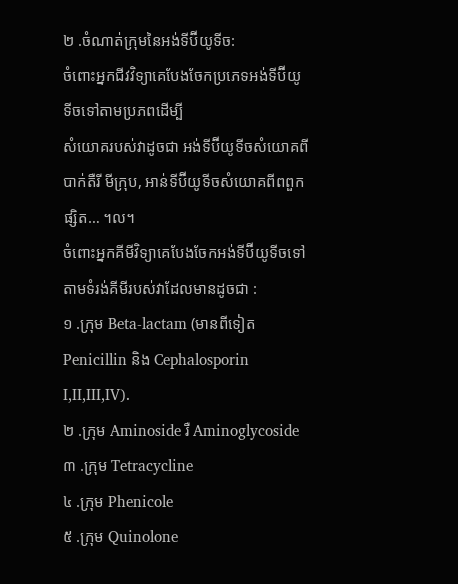២ .ចំណាត់ក្រុមនៃអង់ទីប៊ីយូទីច:
ចំពោះអ្នកជីវវិទ្យាគេបែងចែកប្រភេទអង់ទីប៊ីយូទីចទៅតាមប្រភពដើម្បី
សំយោគរបស់វាដូចជា អង់ទីប៊ីយូទីចសំយោគពីបាក់តឺរី មីក្រុប, អាន់ទីប៊ីយូទីចសំយោគពីពពួកផ្សិត… ។ល។
ចំពោះអ្នកគីមីវិទ្យាគេបែងចែកអង់ទីប៊ីយូទីចទៅតាមទំរង់គីមីរបស់វាដែលមានដូចជា :
១ .ក្រុម Beta-lactam (មានពីទៀត Penicillin និង Cephalosporin I,II,III,IV).
២ .ក្រុម Aminoside រឺ Aminoglycoside
៣ .ក្រុម Tetracycline
៤ .ក្រុម Phenicole
៥ .ក្រុម Quinolone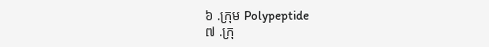៦ .ក្រុម Polypeptide
៧ .ក្រុ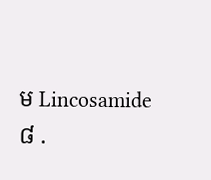ម Lincosamide
៨ .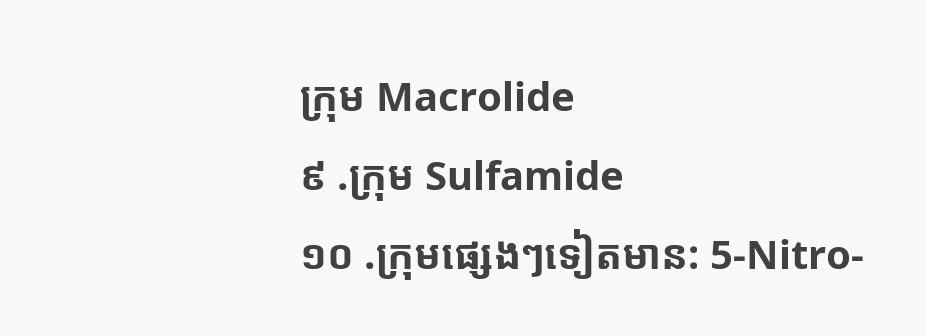ក្រុម Macrolide
៩ .ក្រុម Sulfamide
១០ .ក្រុមផ្សេងៗទៀតមាន: 5-Nitro-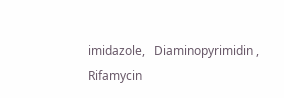imidazole,   Diaminopyrimidin , Rifamycin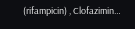(rifampicin) , Clofazimin…